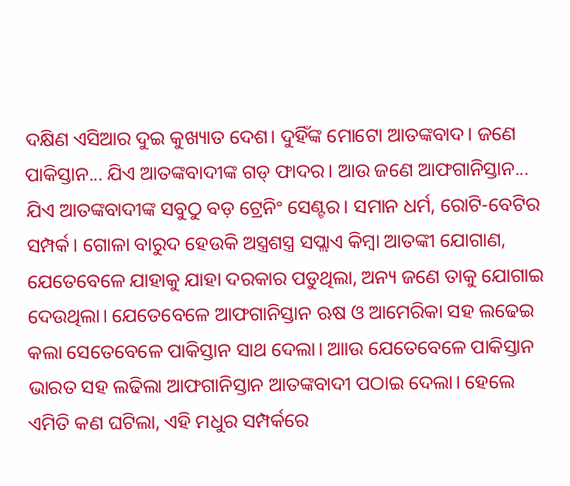ଦକ୍ଷିଣ ଏସିଆର ଦୁଇ କୁଖ୍ୟାତ ଦେଶ। ଦୁହିଁଙ୍କ ମୋଟୋ ଆତଙ୍କବାଦ। ଜଣେ ପାକିସ୍ତାନ... ଯିଏ ଆତଙ୍କବାଦୀଙ୍କ ଗଡ୍ ଫାଦର। ଆଉ ଜଣେ ଆଫଗାନିସ୍ତାନ... ଯିଏ ଆତଙ୍କବାଦୀଙ୍କ ସବୁଠୁ ବଡ଼ ଟ୍ରେନିଂ ସେଣ୍ଟର। ସମାନ ଧର୍ମ, ରୋଟି-ବେଟିର ସମ୍ପର୍କ। ଗୋଳା ବାରୁଦ ହେଉକି ଅସ୍ତ୍ରଶସ୍ତ୍ର ସପ୍ଲାଏ କିମ୍ଵା ଆତଙ୍କୀ ଯୋଗାଣ, ଯେତେବେଳେ ଯାହାକୁ ଯାହା ଦରକାର ପଡୁଥିଲା, ଅନ୍ୟ ଜଣେ ତାକୁ ଯୋଗାଇ ଦେଉଥିଲା। ଯେତେବେଳେ ଆଫଗାନିସ୍ତାନ ଋଷ ଓ ଆମେରିକା ସହ ଲଢେଇ କଲା ସେତେବେଳେ ପାକିସ୍ତାନ ସାଥ ଦେଲା। ଆାଉ ଯେତେବେଳେ ପାକିସ୍ତାନ ଭାରତ ସହ ଲଢିଲା ଆଫଗାନିସ୍ତାନ ଆତଙ୍କବାଦୀ ପଠାଇ ଦେଲା। ହେଲେ ଏମିତି କଣ ଘଟିଲା, ଏହି ମଧୁର ସମ୍ପର୍କରେ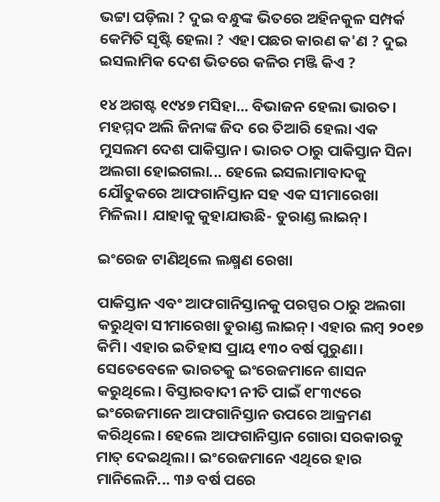ଭଟ୍ଟା ପଡ଼ିଲା ? ଦୁଇ ବନ୍ଧୁଙ୍କ ଭିତରେ ଅହିନକୁଳ ସମ୍ପର୍କ କେମିତି ସୃଷ୍ଟି ହେଲା ? ଏହା ପଛର କାରଣ କ'ଣ ? ଦୁଇ ଇସଲାମିକ ଦେଶ ଭିତରେ କଳିର ମଞ୍ଜି କିଏ ?

୧୪ ଅଗଷ୍ଟ ୧୯୪୭ ମସିହା... ବିଭାଜନ ହେଲା ଭାରତ। ମହମ୍ମଦ ଅଲି ଜିନାଙ୍କ ଜିଦ ରେ ତିଆରି ହେଲା ଏକ ମୁସଲମ ଦେଶ ପାକିସ୍ତାନ। ଭାରତ ଠାରୁ ପାକିସ୍ତାନ ସିନା ଅଲଗା ହୋଇଗଲା... ହେଲେ ଇସଲାମାବାଦକୁ ଯୌତୁକରେ ଆଫଗାନିସ୍ତାନ ସହ ଏକ ସୀମାରେଖା ମିଳିଲା। ଯାହାକୁ କୁହାଯାଉଛି- ଡୁରାଣ୍ଡ ଲାଇନ୍।

ଇଂରେଜ ଟାଣିଥିଲେ ଲକ୍ଷ୍ମଣ ରେଖା

ପାକିସ୍ତାନ ଏବଂ ଆଫଗାନିସ୍ତାନକୁ ପରସ୍ପର ଠାରୁ ଅଲଗା କରୁଥିବା ସୀମାରେଖା ଡୁରାଣ୍ଡ ଲାଇନ୍। ଏହାର ଲମ୍ଵ ୨୦୧୭ କିମି। ଏହାର ଇତିହାସ ପ୍ରାୟ ୧୩୦ ବର୍ଷ ପୁରୁଣା। ସେତେବେଳେ ଭାରତକୁ ଇଂରେଜମାନେ ଶାସନ କରୁଥିଲେ। ବିସ୍ତାରବାଦୀ ନୀତି ପାଇଁ ୧୮୩୯ରେ ଇଂରେଜମାନେ ଆଫଗାନିସ୍ତାନ ଉପରେ ଆକ୍ରମଣ କରିଥିଲେ। ହେଲେ ଆଫଗାନିସ୍ତାନ ଗୋରା ସରକାରକୁ ମାତ୍ ଦେଇଥିଲା। ଇଂରେଜମାନେ ଏଥିରେ ହାର ମାନିଲେନି... ୩୬ ବର୍ଷ ପରେ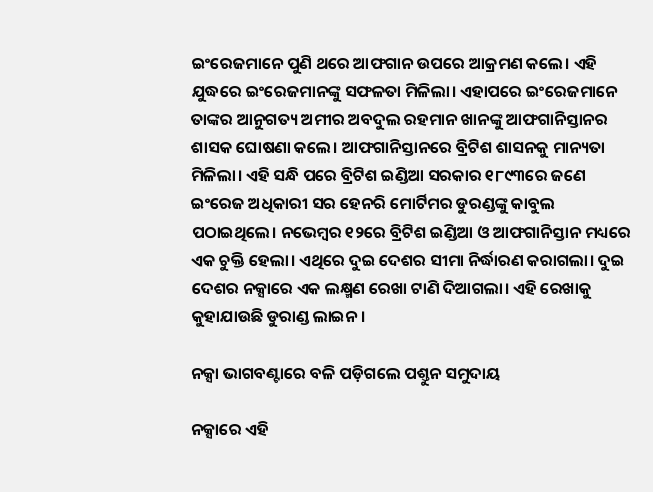ଇଂରେଜମାନେ ପୁଣି ଥରେ ଆଫଗାନ ଉପରେ ଆକ୍ରମଣ କଲେ। ଏହି ଯୁଦ୍ଧରେ ଇଂରେଜମାନଙ୍କୁ ସଫଳତା ମିଳିଲା। ଏହାପରେ ଇଂରେଜମାନେ ତାଙ୍କର ଆନୁଗତ୍ୟ ଅମୀର ଅବଦୁଲ ରହମାନ ଖାନଙ୍କୁ ଆଫଗାନିସ୍ତାନର ଶାସକ ଘୋଷଣା କଲେ। ଆଫଗାନିସ୍ତାନରେ ବ୍ରିଟିଶ ଶାସନକୁ ମାନ୍ୟତା ମିଳିଲା। ଏହି ସନ୍ଧି ପରେ ବ୍ରିଟିଶ ଇଣ୍ଡିଆ ସରକାର ୧୮୯୩ରେ ଜଣେ ଇଂରେଜ ଅଧିକାରୀ ସର ହେନରି ମୋର୍ଟିମର ଡୁରଣ୍ଡଙ୍କୁ କାବୁଲ ପଠାଇଥିଲେ। ନଭେମ୍ଵର ୧୨ରେ ବ୍ରିଟିଶ ଇଣ୍ଡିଆ ଓ ଆଫଗାନିସ୍ତାନ ମଧ୍ୟରେ ଏକ ଚୁକ୍ତି ହେଲା। ଏଥିରେ ଦୁଇ ଦେଶର ସୀମା ନିର୍ଦ୍ଧାରଣ କରାଗଲା। ଦୁଇ ଦେଶର ନକ୍ସାରେ ଏକ ଲକ୍ଷ୍ମଣ ରେଖା ଟାଣି ଦିଆଗଲା। ଏହି ରେଖାକୁ କୁହାଯାଉଛି ଡୁରାଣ୍ଡ ଲାଇନ।

ନକ୍ସା ଭାଗବଣ୍ଟାରେ ବଳି ପଡ଼ିଗଲେ ପଶ୍ତୁନ ସମୁଦାୟ

ନକ୍ସାରେ ଏହି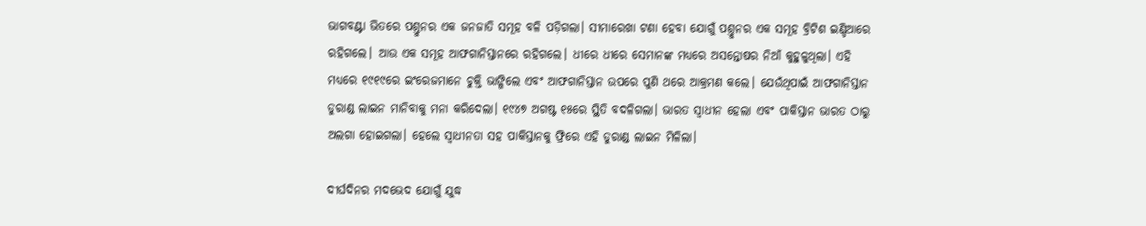ଭାଗବଣ୍ଟା ଭିତରେ ପଶ୍ତୁନର ଏକ ଜନଜାତି ସମୂହ ବଳି ପଡ଼ିଗଲା। ସୀମାରେଖା ଟଣା ହେବା ଯୋଗୁଁ ପଶ୍ତୁନର ଏକ ସମୂହ ବ୍ରିଟିଶ ଇଣ୍ଡିଆରେ ରହିଗଲେ। ଆଉ ଏକ ସମୂହ ଆଫଗାନିସ୍ତାନରେ ରହିଗଲେ। ଧୀରେ ଧୀରେ ସେମାନଙ୍କ ମଧ୍ୟରେ ଅସନ୍ତୋଷର ନିଆଁ କୁହୁଳୁଥିଲା। ଏହି ମଧ୍ୟରେ ୧୯୧୯ରେ ଇଂରେଜମାନେ ଚୁକ୍ତି ଭାଙ୍ଗିଲେ ଏବଂ ଆଫଗାନିସ୍ତାନ ଉପରେ ପୁଣି ଥରେ ଆକ୍ରମଣ କଲେ। ଯେଉଁଥିପାଇଁ ଆଫଗାନିସ୍ତାନ ଡୁରାଣ୍ଡ ଲାଇନ ମାନିବାକୁ ମନା କରିଦେଲା। ୧୯୪୭ ଅଗଷ୍ଟ ୧୫ରେ ସ୍ଥିତି ବଦଳିଗଲା। ଭାରତ ସ୍ଵାଧୀନ ହେଲା ଏବଂ ପାକିସ୍ତାନ ଭାରତ ଠାରୁ ଅଲଗା ହୋଇଗଲା। ହେଲେ ସ୍ଵାଧୀନତା ସହ ପାକିସ୍ତାନକୁ ଫ୍ରିରେ ଏହି ଡୁରାଣ୍ଡ ଲାଇନ ମିଳିଲା।

ଦୀର୍ଘଦିନର ମଦଭେଦ ଯୋଗୁଁ ଯୁଦ୍ଧ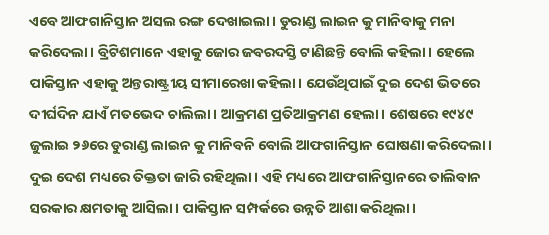ଏବେ ଆଫଗାନିସ୍ତାନ ଅସଲ ରଙ୍ଗ ଦେଖାଇଲା। ଡୁରାଣ୍ଡ ଲାଇନ କୁ ମାନିବାକୁ ମନା କରିଦେଲା। ବ୍ରିଟିଶମାନେ ଏହାକୁ ଜୋର ଜବରଦସ୍ତି ଟାଣିଛନ୍ତି ବୋଲି କହିଲା। ହେଲେ ପାକିସ୍ତାନ ଏହାକୁ ଅନ୍ତରାଷ୍ଟ୍ରୀୟ ସୀମାରେଖା କହିଲା। ଯେଉଁଥିପାଇଁ ଦୁଇ ଦେଶ ଭିତରେ ଦୀର୍ଘଦିନ ଯାଏଁ ମତଭେଦ ଚାଲିଲା। ଆକ୍ରମଣ ପ୍ରତିଆକ୍ରମଣ ହେଲା। ଶେଷରେ ୧୯୪୯ ଜୁଲାଇ ୨୬ରେ ଡୁରାଣ୍ଡ ଲାଇନ କୁ ମାନିବନି ବୋଲି ଆଫଗାନିସ୍ତାନ ଘୋଷଣା କରିଦେଲା। ଦୁଇ ଦେଶ ମଧ୍ୟରେ ତିକ୍ତତା ଜାରି ରହିଥିଲା। ଏହି ମଧ୍ୟରେ ଆଫଗାନିସ୍ତାନରେ ତାଲିବାନ ସରକାର କ୍ଷମତାକୁ ଆସିଲା। ପାକିସ୍ତାନ ସମ୍ପର୍କରେ ଉନ୍ନତି ଆଶା କରିଥିଲା।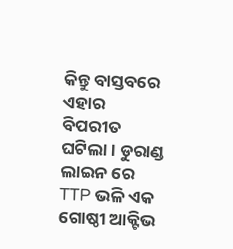କିନ୍ତୁ ବାସ୍ତବରେ ଏହାର ବିପରୀତ ଘଟିଲା। ଡୁରାଣ୍ଡ ଲାଇନ ରେ TTP ଭଳି ଏକ ଗୋଷ୍ଠୀ ଆକ୍ଟିଭ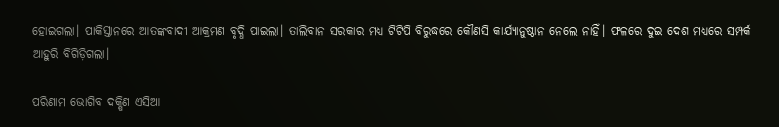ହୋଇଗଲା। ପାକିସ୍ତାନରେ ଆତଙ୍କବାଦୀ ଆକ୍ରମଣ ବୃଦ୍ଧି ପାଇଲା। ତାଲିବାନ ସରକାର ମଧ୍ୟ ଟିଟିପି ବିରୁଦ୍ଧରେ କୌଣସି କାର୍ଯ୍ୟାନୁଷ୍ଠାନ ନେଲେ ନାହିଁ। ଫଳରେ ଦୁଇ ଦେଶ ମଧ୍ୟରେ ସମ୍ପର୍କ ଆହୁରି ବିଗିଡ଼ିଗଲା।

ପରିଣାମ ଭୋଗିବ ଦକ୍ଷିଣ ଏସିଆ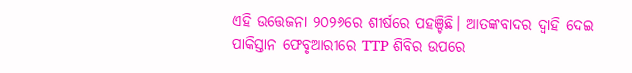ଏହି ଉତ୍ତେଜନା ୨୦୨୬ରେ ଶୀର୍ଷରେ ପହଞ୍ଚିଛି। ଆତଙ୍କବାଦର ଦ୍ଵାହି ଦେଇ ପାକିସ୍ତାନ ଫେବୃଆରୀରେ TTP ଶିବିର ଉପରେ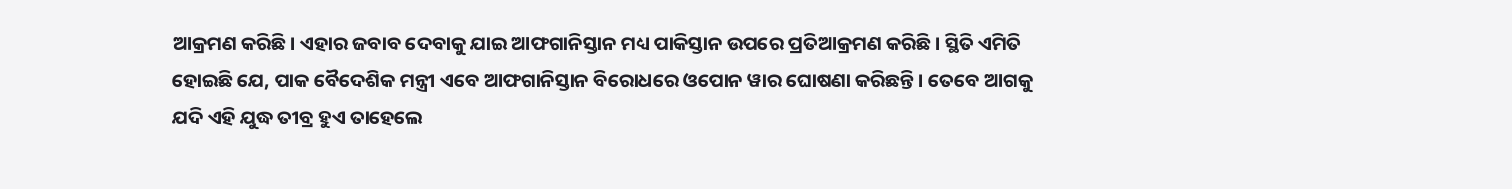ଆକ୍ରମଣ କରିଛି। ଏହାର ଜବାବ ଦେବାକୁ ଯାଇ ଆଫଗାନିସ୍ତାନ ମଧ୍ୟ ପାକିସ୍ତାନ ଉପରେ ପ୍ରତିଆକ୍ରମଣ କରିଛି। ସ୍ଥିତି ଏମିତି ହୋଇଛି ଯେ, ପାକ ବୈଦେଶିକ ମନ୍ତ୍ରୀ ଏବେ ଆଫଗାନିସ୍ତାନ ବିରୋଧରେ ଓପୋନ ୱାର ଘୋଷଣା କରିଛନ୍ତି। ତେବେ ଆଗକୁ ଯଦି ଏହି ଯୁଦ୍ଧ ତୀବ୍ର ହୁଏ ତାହେଲେ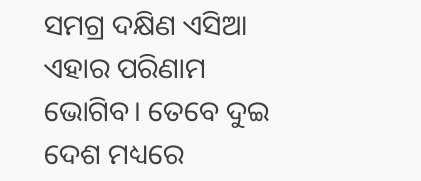ସମଗ୍ର ଦକ୍ଷିଣ ଏସିଆ ଏହାର ପରିଣାମ ଭୋଗିବ। ତେବେ ଦୁଇ ଦେଶ ମଧ୍ୟରେ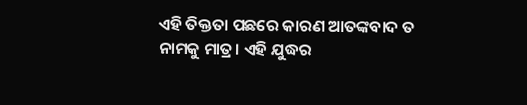ଏହି ତିକ୍ତତା ପଛରେ କାରଣ ଆତଙ୍କବାଦ ତ ନାମକୁ ମାତ୍ର। ଏହି ଯୁଦ୍ଧର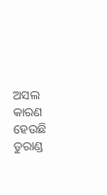ଅସଲ କାରଣ ହେଉଛି ଡୁରାଣ୍ଡ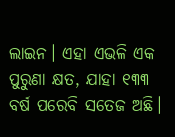ଲାଇନ। ଏହା ଏଭଳି ଏକ ପୁରୁଣା କ୍ଷତ, ଯାହା ୧୩୩ ବର୍ଷ ପରେବି ସତେଜ ଅଛି।